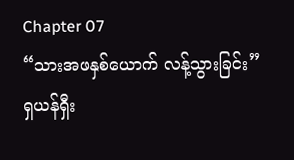Chapter 07
“သားအဖနှစ်ယောက် လန့်သွားခြင်း”
ရှယန်ရှီး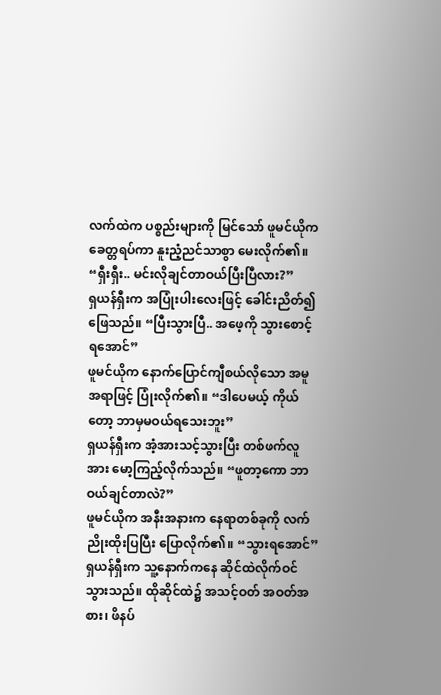လက်ထဲက ပစ္စည်းများကို မြင်သော် ဖူမင်ယိုက ခေတ္တရပ်ကာ နူးညံ့ညင်သာစွာ မေးလိုက်၏။ “ရှီးရှီး.. မင်းလိုချင်တာဝယ်ပြီးပြီလား?”
ရှယန်ရှီးက အပြုံးပါးလေးဖြင့် ခေါင်းညိတ်၍ဖြေသည်။ “ပြီးသွားပြီ.. အဖေ့ကို သွားစောင့်ရအောင်”
ဖူမင်ယိုက နောက်ပြောင်ကျီစယ်လိုသော အမူအရာဖြင့် ပြုံးလိုက်၏။ “ဒါပေမယ့် ကိုယ်တော့ ဘာမှမဝယ်ရသေးဘူး”
ရှယန်ရှီးက အံ့အားသင့်သွားပြီး တစ်ဖက်လူအား မော့ကြည့်လိုက်သည်။ “ဖူတာ့ကော ဘာဝယ်ချင်တာလဲ?”
ဖူမင်ယိုက အနီးအနားက နေရာတစ်ခုကို လက်ညိုးထိုးပြပြီး ပြောလိုက်၏။ “သွားရအောင်”
ရှယန်ရှီးက သူ့နောက်ကနေ ဆိုင်ထဲလိုက်ဝင်သွားသည်။ ထိုဆိုင်ထဲ၌ အသင့်ဝတ် အဝတ်အစား၊ ဖိနပ်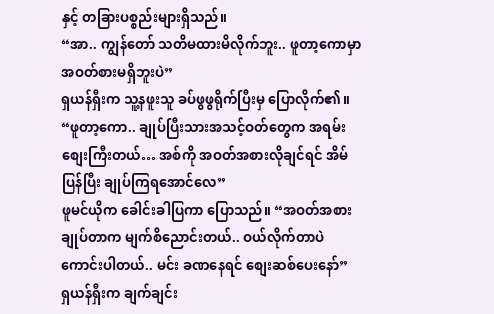နှင့် တခြားပစ္စည်းများရှိသည်။
“အာ.. ကျွန်တော် သတိမထားမိလိုက်ဘူး.. ဖူတာ့ကောမှာ အဝတ်စားမရှိဘူးပဲ”
ရှယန်ရှီးက သူ့နဖူးသူ ခပ်ဖွဖွရိုက်ပြီးမှ ပြောလိုက်၏။ “ဖူတာ့ကော.. ချုပ်ပြီးသားအသင့်ဝတ်တွေက အရမ်းစျေးကြီးတယ်… အစ်ကို အဝတ်အစားလိုချင်ရင် အိမ်ပြန်ပြီး ချုပ်ကြရအောင်လေ”
ဖူမင်ယိုက ခေါင်းခါပြကာ ပြောသည်။ “အဝတ်အစားချုပ်တာက မျက်စိညောင်းတယ်.. ဝယ်လိုက်တာပဲကောင်းပါတယ်.. မင်း ခဏနေရင် စျေးဆစ်ပေးနော်”
ရှယန်ရှီးက ချက်ချင်း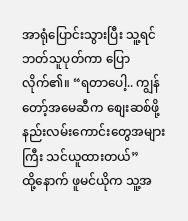အာရုံပြောင်းသွားပြီး သူ့ရင်ဘတ်သူပုတ်ကာ ပြောလိုက်၏။ “ရတာပေါ့.. ကျွန်တော့်အမေဆီက စျေးဆစ်ဖို့ နည်းလမ်းကောင်းတွေအများကြီး သင်ယူထားတယ်”
ထို့နောက် ဖူမင်ယိုက သူ့အ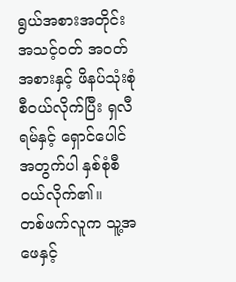ရွယ်အစားအတိုင်း အသင့်ဝတ် အဝတ်အစားနှင့် ဖိနပ်သုံးစုံစီဝယ်လိုက်ပြီး ရှလီရမ်နှင့် ရှောင်ပေါင်အတွက်ပါ နှစ်စုံစီဝယ်လိုက်၏။
တစ်ဖက်လူက သူ့အဖေနှင့်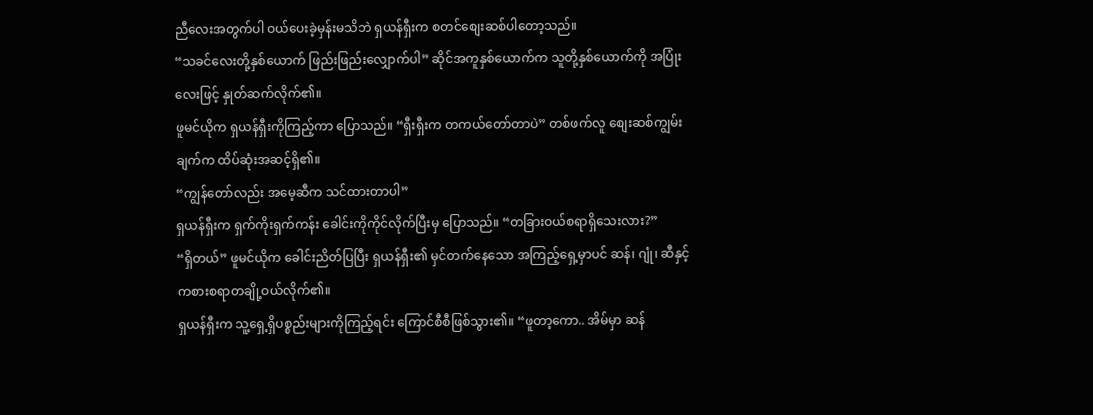ညီလေးအတွက်ပါ ဝယ်ပေးခဲ့မှန်းမသိဘဲ ရှယန်ရှီးက စတင်စျေးဆစ်ပါတော့သည်။
“သခင်လေးတို့နှစ်ယောက် ဖြည်းဖြည်းလျှောက်ပါ” ဆိုင်အကူနှစ်ယောက်က သူတို့နှစ်ယောက်ကို အပြုံးလေးဖြင့် နှုတ်ဆက်လိုက်၏။
ဖူမင်ယိုက ရှယန်ရှီးကိုကြည့်ကာ ပြောသည်။ “ရှီးရှီးက တကယ်တော်တာပဲ” တစ်ဖက်လူ စျေးဆစ်ကျွမ်းချက်က ထိပ်ဆုံးအဆင့်ရှိ၏။
“ကျွန်တော်လည်း အမေ့ဆီက သင်ထားတာပါ”
ရှယန်ရှီးက ရှက်ကိုးရှက်ကန်း ခေါင်းကိုကိုင်လိုက်ပြီးမှ ပြောသည်။ “တခြားဝယ်စရာရှိသေးလား?”
“ရှိတယ်” ဖူမင်ယိုက ခေါင်းညိတ်ပြပြီး ရှယန်ရှီး၏ မှင်တက်နေသော အကြည့်ရှေ့မှာပင် ဆန်၊ ဂျုံ၊ ဆီနှင့် ကစားစရာတချို့ဝယ်လိုက်၏။
ရှယန်ရှီးက သူ့ရှေ့ရှိပစ္စည်းများကိုကြည့်ရင်း ကြောင်စီစီဖြစ်သွား၏။ “ဖူတာ့ကော.. အိမ်မှာ ဆန်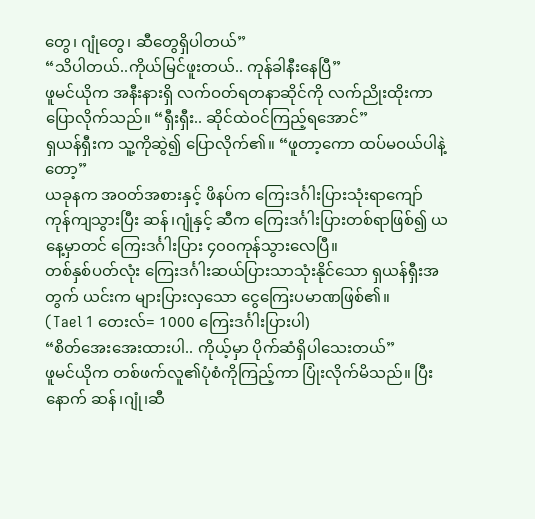တွေ၊ ဂျုံတွေ၊ ဆီတွေရှိပါတယ်”
“သိပါတယ်..ကိုယ်မြင်ဖူးတယ်.. ကုန်ခါနီးနေပြီ”
ဖူမင်ယိုက အနီးနားရှိ လက်ဝတ်ရတနာဆိုင်ကို လက်ညိုးထိုးကာ ပြောလိုက်သည်။ “ရှီးရှီး.. ဆိုင်ထဲဝင်ကြည့်ရအောင်”
ရှယန်ရှီးက သူ့ကိုဆွဲ၍ ပြောလိုက်၏။ “ဖူတာ့ကော ထပ်မဝယ်ပါနဲ့တော့”
ယခုနက အဝတ်အစားနှင့် ဖိနပ်က ကြေးဒင်္ဂါးပြားသုံးရာကျော် ကုန်ကျသွားပြီး ဆန်၊ဂျုံနှင့် ဆီက ကြေးဒင်္ဂါးပြားတစ်ရာဖြစ်၍ ယနေ့မှာတင် ကြေးဒင်္ဂါးပြား ၄၀၀ကုန်သွားလေပြီ။
တစ်နှစ်ပတ်လုံး ကြေးဒင်္ဂါးဆယ်ပြားသာသုံးနိုင်သော ရှယန်ရှီးအတွက် ယင်းက များပြားလှသော ငွေကြေးပမာဏဖြစ်၏။
(Tael 1 တေးလ်= 1000 ကြေးဒင်္ဂါးပြားပါ)
“စိတ်အေးအေးထားပါ.. ကိုယ့်မှာ ပိုက်ဆံရှိပါသေးတယ်”
ဖူမင်ယိုက တစ်ဖက်လူ၏ပုံစံကိုကြည့်ကာ ပြုံးလိုက်မိသည်။ ပြီးနောက် ဆန်၊ဂျုံ၊ဆီ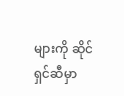များကို ဆိုင်ရှင်ဆီမှာ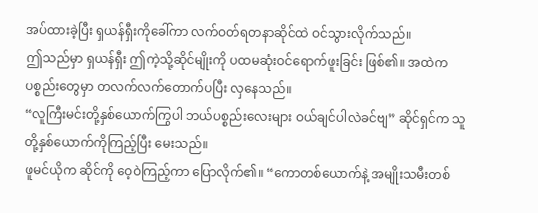အပ်ထားခဲ့ပြီး ရှယန်ရှီးကိုခေါ်ကာ လက်ဝတ်ရတနာဆိုင်ထဲ ဝင်သွားလိုက်သည်။
ဤသည်မှာ ရှယန်ရှီး ဤကဲ့သို့ဆိုင်မျိုးကို ပထမဆုံးဝင်ရောက်ဖူးခြင်း ဖြစ်၏။ အထဲကပစ္စည်းတွေမှာ တလက်လက်တောက်ပပြီး လှနေသည်။
“လူကြီးမင်းတို့နှစ်ယောက်ကြွပါ ဘယ်ပစ္စည်းလေးများ ဝယ်ချင်ပါလဲခင်ဗျ” ဆိုင်ရှင်က သူတို့နှစ်ယောက်ကိုကြည့်ပြီး မေးသည်။
ဖူမင်ယိုက ဆိုင်ကို ဝေ့ဝဲကြည့်ကာ ပြောလိုက်၏။ “ကောတစ်ယောက်နဲ့ အမျိုးသမီးတစ်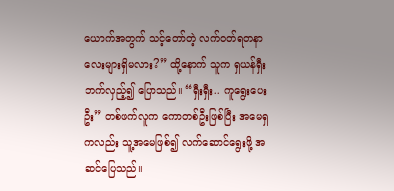ယောက်အတွက် သင့်တော်တဲ့ လက်ဝတ်ရတနာလေးများရှိမလား?” ထို့နောက် သူက ရှယန်ရှီးဘက်လှည့်၍ ပြောသည်။ “ရှီးရှီး.. ကူရွေးပေးဦး” တစ်ဖက်လူက ကောတစ်ဦးဖြစ်ပြီး အမေရှကလည်း သူ့အမေဖြစ်၍ လက်ဆောင်ရွေးဖို့ အဆင်ပြေသည်။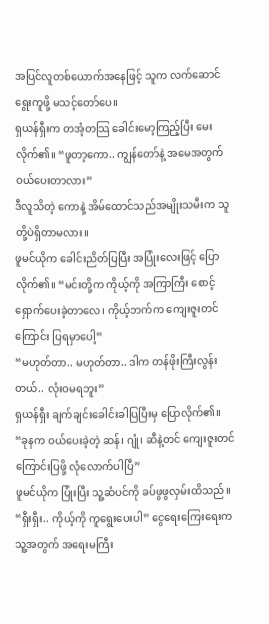အပြင်လူတစ်ယောက်အနေဖြင့် သူက လက်ဆောင်ရွေးကူဖို့ မသင့်တော်ပေ။
ရှယန်ရှီးက တအံ့တသြ ခေါင်းမော့ကြည့်ပြီး မေးလိုက်၏။ “ဖူတာ့ကော.. ကျွန်တော်နဲ့ အမေအတွက် ဝယ်ပေးတာလား”
ဒီလူသိတဲ့ ကောနဲ့ အိမ်ထောင်သည်အမျိုးသမီးက သူတို့ပဲရှိတာမလား။
ဖူမင်ယိုက ခေါင်းညိတ်ပြပြီး အပြုံးလေးဖြင့် ပြောလိုက်၏။ “မင်းတို့က ကိုယ့်ကို အကြာကြီး စောင့်ရှောက်ပေးခဲ့တာလေ၊ ကိုယ့်ဘက်က ကျေးဇူးတင်ကြောင်း ပြရမှာပေါ့”
“မဟုတ်တာ.. မဟုတ်တာ.. ဒါက တန်ဖိုးကြီးလွန်းတယ်.. လုံးဝမရဘူး”
ရှယန်ရှီး ချက်ချင်းခေါင်းခါပြပြီးမှ ပြောလိုက်၏။ “ခုနက ဝယ်ပေးခဲ့တဲ့ ဆန်၊ ဂျုံ၊ ဆီနဲ့တင် ကျေးဇူးတင်ကြောင်းပြဖို့ လုံလောက်ပါပြီ”
ဖူမင်ယိုက ပြုံးပြီး သူ့ဆံပင်ကို ခပ်ဖွဖွလှမ်းထိသည်။ “ရှီးရှီး.. ကိုယ့်ကို ကူရွေးပေးပါ” ငွေရေးကြေးရေးက သူ့အတွက် အရေးမကြီး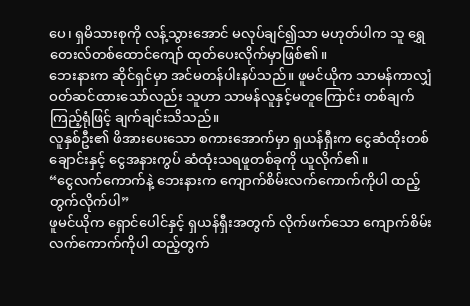ပေ၊ ရှမိသားစုကို လန့်သွားအောင် မလုပ်ချင်၍သာ မဟုတ်ပါက သူ ရွှေတေးလ်တစ်ထောင်ကျော် ထုတ်ပေးလိုက်မှာဖြစ်၏။
ဘေးနားက ဆိုင်ရှင်မှာ အင်မတန်ပါးနပ်သည်။ ဖူမင်ယိုက သာမန်ကာလျှံ ဝတ်ဆင်ထားသော်လည်း သူဟာ သာမန်လူနှင့်မတူကြောင်း တစ်ချက်ကြည့်ရုံဖြင့် ချက်ချင်းသိသည်။
လူနှစ်ဦး၏ ဖိအားပေးသော စကားအောက်မှာ ရှယန်ရှီးက ငွေဆံထိုးတစ်ချောင်းနှင့် ငွေအနားကွပ် ဆံထုံးသရဖူတစ်ခုကို ယူလိုက်၏။
“ငွေလက်ကောက်နဲ့ ဘေးနားက ကျောက်စိမ်းလက်ကောက်ကိုပါ ထည့်တွက်လိုက်ပါ”
ဖူမင်ယိုက ရှောင်ပေါင်နှင့် ရှယန်ရှီးအတွက် လိုက်ဖက်သော ကျောက်စိမ်းလက်ကောက်ကိုပါ ထည့်တွက်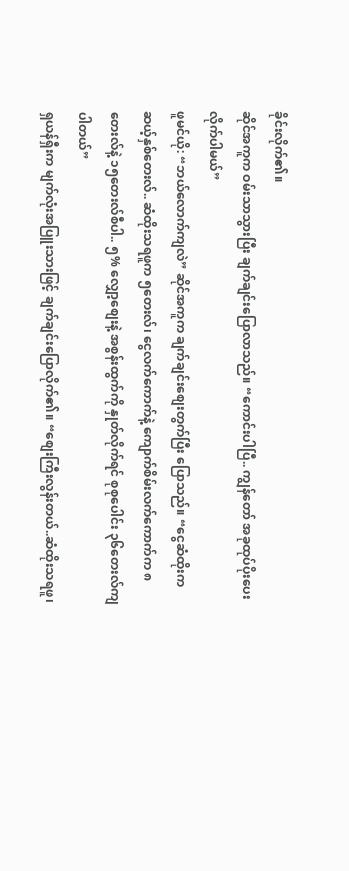ခိုင်းလိုက်၏။
ဆိုင်အကူက ဝမ်းသာသွားပြီး ချက်ချင်းပြောလာသည်။ “ကောင်းပါပြီ.. ကျွန်တော် အခုထုပ်ပိုးပေးလိုက်ပါမယ်”
ဖူမင်ယို: “ဘယ်လောက်ကျလဲ” ဆိုင်အကူက ချက်ချင်းစျေးတွက်ပြီး ပြောသည်။ “ငွေဆံထိုးက ဆယ့်နှစ်တေးလ်.. ဆံထိုးသရဖူက ၅တေးလ်၊ ငွေလက်ကောက်နဲ့ ကျောက်စိမ်းလက်ကောက်က ၈တေးလ်နဲ့ ၁၅တေးလ်စီပါ.. ၅% လျှော့စျေးနဲ့ အစွန်းထွက်ကို နှုတ်လိုက်ရင် စုစုပေါင်း ၃၆တေးလ်ကျပါတယ်”
ရှယန်ရှီးက မျက်လုံးအပြူးသားဖြင့် ချက်ချင်းပြောလိုက်၏။ “စျေးကြီးလွန်းတယ်..ဆံထိုးသရဖူ၊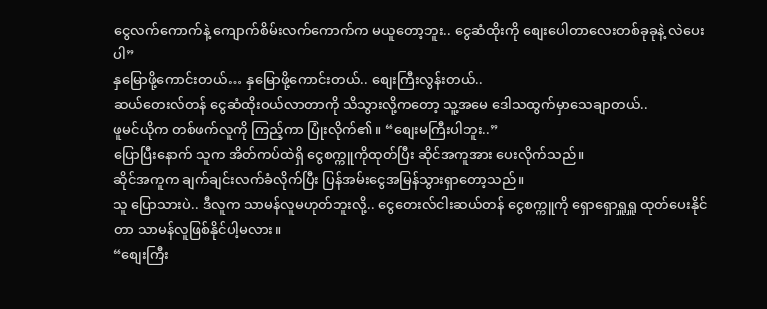ငွေလက်ကောက်နဲ့ ကျောက်စိမ်းလက်ကောက်က မယူတော့ဘူး.. ငွေဆံထိုးကို စျေးပေါတာလေးတစ်ခုခုနဲ့ လဲပေးပါ”
နှမြောဖို့ကောင်းတယ်… နှမြောဖို့ကောင်းတယ်.. စျေးကြီးလွန်းတယ်..
ဆယ်တေးလ်တန် ငွေဆံထိုးဝယ်လာတာကို သိသွားလို့ကတော့ သူ့အမေ ဒေါသထွက်မှာသေချာတယ်..
ဖူမင်ယိုက တစ်ဖက်လူကို ကြည့်ကာ ပြုံးလိုက်၏။ “စျေးမကြီးပါဘူး..”
ပြောပြီးနောက် သူက အိတ်ကပ်ထဲရှိ ငွေစက္ကူကိုထုတ်ပြီး ဆိုင်အကူအား ပေးလိုက်သည်။
ဆိုင်အကူက ချက်ချင်းလက်ခံလိုက်ပြီး ပြန်အမ်းငွေအမြန်သွားရှာတော့သည်။
သူ ပြောသားပဲ.. ဒီလူက သာမန်လူမဟုတ်ဘူးလို့.. ငွေတေးလ်ငါးဆယ်တန် ငွေစက္ကူကို ရှောရှောရှူရှူ ထုတ်ပေးနိုင်တာ သာမန်လူဖြစ်နိုင်ပါ့မလား။
“စျေးကြီး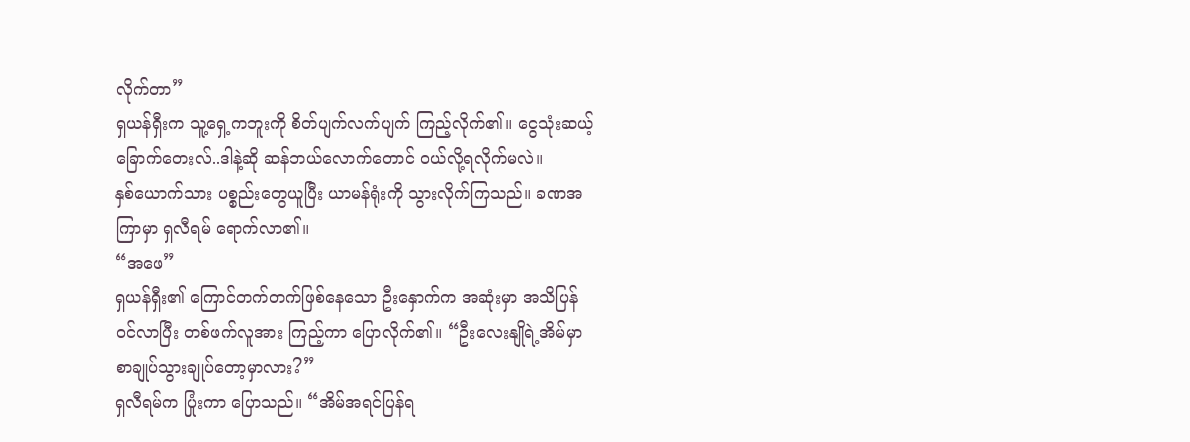လိုက်တာ”
ရှယန်ရှီးက သူ့ရှေ့ကဘူးကို စိတ်ပျက်လက်ပျက် ကြည့်လိုက်၏။ ငွေသုံးဆယ့်ခြောက်တေးလ်..ဒါနဲ့ဆို ဆန်ဘယ်လောက်တောင် ဝယ်လို့ရလိုက်မလဲ။
နှစ်ယောက်သား ပစ္စည်းတွေယူပြီး ယာမန်ရုံးကို သွားလိုက်ကြသည်။ ခဏအကြာမှာ ရှလီရမ် ရောက်လာ၏။
“အဖေ”
ရှယန်ရှီး၏ ကြောင်တက်တက်ဖြစ်နေသော ဦးနှောက်က အဆုံးမှာ အသိပြန်ဝင်လာပြီး တစ်ဖက်လူအား ကြည့်ကာ ပြောလိုက်၏။ “ဦးလေးနျိုရဲ့အိမ်မှာ စာချုပ်သွားချုပ်တော့မှာလား?”
ရှလီရမ်က ပြုံးကာ ပြောသည်။ “အိမ်အရင်ပြန်ရ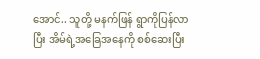အောင်.. သူတို့ မနက်ဖြန် ရွာကိုပြန်လာပြီး အိမ်ရဲ့အခြေအနေကို စစ်ဆေးပြီး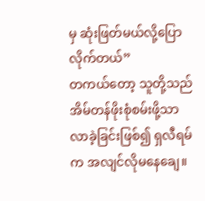မှ ဆုံးဖြတ်မယ်လို့ပြောလိုက်တယ်”
တကယ်တော့ သူတို့သည် အိမ်တန်ဖိုးစုံစမ်းဖို့သာ လာခဲ့ခြင်းဖြစ်၍ ရှလီရမ်က အလျင်လိုမနေချေ။